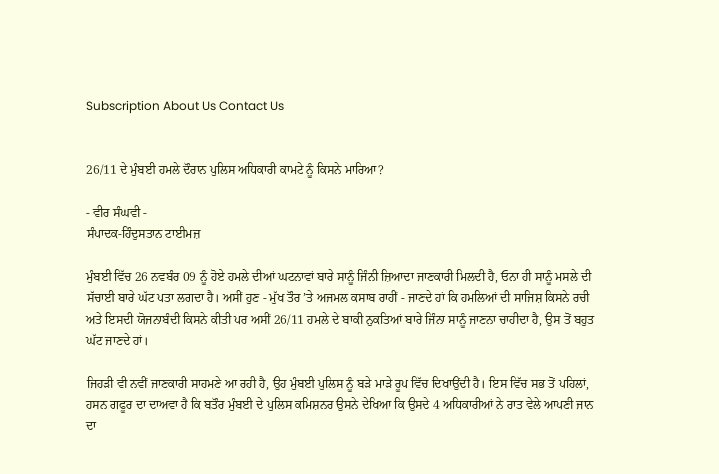Subscription About Us Contact Us


26/11 ਦੇ ਮੁੰਬਈ ਹਮਲੇ ਦੌਰਾਨ ਪੁਲਿਸ ਅਧਿਕਾਰੀ ਕਾਮਟੇ ਨੂੰ ਕਿਸਨੇ ਮਾਰਿਆ?

- ਵੀਰ ਸੰਘਵੀ -
ਸੰਪਾਦਕ-ਹਿੰਦੁਸਤਾਨ ਟਾਈਮਜ਼

ਮੁੰਬਈ ਵਿੱਚ 26 ਨਵਬੰਰ 09 ਨੂੰ ਹੋਏ ਹਮਲੇ ਦੀਆਂ ਘਟਨਾਵਾਂ ਬਾਰੇ ਸਾਨੂੰ ਜਿੰਨੀ ਜ਼ਿਆਦਾ ਜਾਣਕਾਰੀ ਮਿਲਦੀ ਹੈ, ਓਨਾ ਹੀ ਸਾਨੂੰ ਮਸਲੇ ਦੀ ਸੱਚਾਈ ਬਾਰੇ ਘੱਟ ਪਤਾ ਲਗਦਾ ਹੈ। ਅਸੀਂ ਹੁਣ - ਮੁੱਖ ਤੌਰ ’ਤੇ ਅਜਮਲ ਕਸਾਬ ਰਾਹੀਂ - ਜਾਣਦੇ ਹਾਂ ਕਿ ਹਮਲਿਆਂ ਦੀ ਸਾਜਿਸ਼ ਕਿਸਨੇ ਰਚੀ ਅਤੇ ਇਸਦੀ ਯੋਜਨਾਬੰਦੀ ਕਿਸਨੇ ਕੀਤੀ ਪਰ ਅਸੀਂ 26/11 ਹਮਲੇ ਦੇ ਬਾਕੀ ਨੁਕਤਿਆਂ ਬਾਰੇ ਜਿੰਨਾ ਸਾਨੂੰ ਜਾਣਨਾ ਚਾਹੀਦਾ ਹੈ, ਉਸ ਤੋਂ ਬਹੁਤ ਘੱਟ ਜਾਣਦੇ ਹਾਂ।

ਜਿਹੜੀ ਵੀ ਨਵੀਂ ਜਾਣਕਾਰੀ ਸਾਹਮਣੇ ਆ ਰਹੀ ਹੈ, ਉਹ ਮੁੰਬਈ ਪੁਲਿਸ ਨੂੰ ਬੜੇ ਮਾੜੇ ਰੂਪ ਵਿੱਚ ਦਿਖਾਉਂਦੀ ਹੈ। ਇਸ ਵਿੱਚ ਸਭ ਤੋਂ ਪਹਿਲਾਂ, ਹਸਨ ਗਫੂਰ ਦਾ ਦਾਅਵਾ ਹੈ ਕਿ ਬਤੌਰ ਮੁੰਬਈ ਦੇ ਪੁਲਿਸ ਕਮਿਸ਼ਨਰ ਉਸਨੇ ਦੇਖਿਆ ਕਿ ਉਸਦੇ 4 ਅਧਿਕਾਰੀਆਂ ਨੇ ਰਾਤ ਵੇਲੇ ਆਪਣੀ ਜਾਨ ਦਾ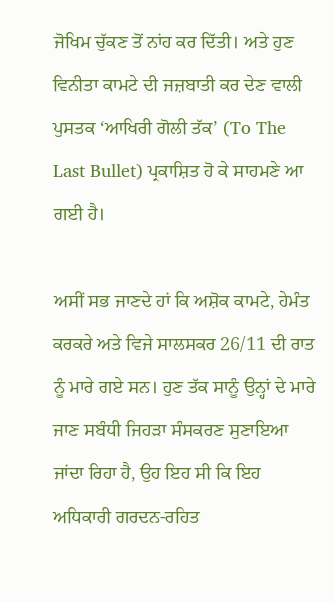ਜੋਖਿਮ ਚੁੱਕਣ ਤੋਂ ਨਾਂਹ ਕਰ ਦਿੱਤੀ। ਅਤੇ ਹੁਣ ਵਿਨੀਤਾ ਕਾਮਟੇ ਦੀ ਜਜ਼ਬਾਤੀ ਕਰ ਦੇਣ ਵਾਲੀ ਪੁਸਤਕ ‘ਆਖਿਰੀ ਗੋਲੀ ਤੱਕ’ (To The Last Bullet) ਪ੍ਰਕਾਸ਼ਿਤ ਹੋ ਕੇ ਸਾਹਮਣੇ ਆ ਗਈ ਹੈ।

ਅਸੀਂ ਸਭ ਜਾਣਦੇ ਹਾਂ ਕਿ ਅਸ਼ੋਕ ਕਾਮਟੇ, ਹੇਮੰਤ ਕਰਕਰੇ ਅਤੇ ਵਿਜੇ ਸਾਲਸਕਰ 26/11 ਦੀ ਰਾਤ ਨੂੰ ਮਾਰੇ ਗਏ ਸਨ। ਹੁਣ ਤੱਕ ਸਾਨੂੰ ਉਨ੍ਹਾਂ ਦੇ ਮਾਰੇ ਜਾਣ ਸਬੰਧੀ ਜਿਹੜਾ ਸੰਸਕਰਣ ਸੁਣਾਇਆ ਜਾਂਦਾ ਰਿਹਾ ਹੈ, ਉਹ ਇਹ ਸੀ ਕਿ ਇਹ ਅਧਿਕਾਰੀ ਗਰਦਨ-ਰਹਿਤ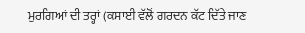ਮੁਰਗਿਆਂ ਦੀ ਤਰ੍ਹਾਂ (ਕਸਾਈ ਵੱਲੋਂ ਗਰਦਨ ਕੱਟ ਦਿੱਤੇ ਜਾਣ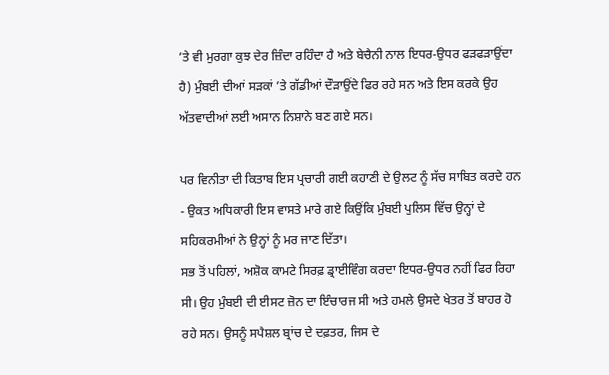’ਤੇ ਵੀ ਮੁਰਗਾ ਕੁਝ ਦੇਰ ਜ਼ਿੰਦਾ ਰਹਿੰਦਾ ਹੈ ਅਤੇ ਬੇਚੈਨੀ ਨਾਲ ਇਧਰ-ਉਧਰ ਫੜਫੜਾਉਂਦਾ ਹੈ) ਮੁੰਬਈ ਦੀਆਂ ਸੜਕਾਂ ’ਤੇ ਗੱਡੀਆਂ ਦੌੜਾਉਂਦੇ ਫਿਰ ਰਹੇ ਸਨ ਅਤੇ ਇਸ ਕਰਕੇ ਉਹ ਅੱਤਵਾਦੀਆਂ ਲਈ ਅਸਾਨ ਨਿਸ਼ਾਨੇ ਬਣ ਗਏ ਸਨ।

ਪਰ ਵਿਨੀਤਾ ਦੀ ਕਿਤਾਬ ਇਸ ਪ੍ਰਚਾਰੀ ਗਈ ਕਹਾਣੀ ਦੇ ਉਲਟ ਨੂੰ ਸੱਚ ਸਾਬਿਤ ਕਰਦੇ ਹਨ - ਉਕਤ ਅਧਿਕਾਰੀ ਇਸ ਵਾਸਤੇ ਮਾਰੇ ਗਏ ਕਿਉਂਕਿ ਮੁੰਬਈ ਪੁਲਿਸ ਵਿੱਚ ਉਨ੍ਹਾਂ ਦੇ ਸਹਿਕਰਮੀਆਂ ਨੇ ਉਨ੍ਹਾਂ ਨੂੰ ਮਰ ਜਾਣ ਦਿੱਤਾ।
ਸਭ ਤੋਂ ਪਹਿਲਾਂ, ਅਸ਼ੋਕ ਕਾਮਟੇ ਸਿਰਫ਼ ਡ੍ਰਾਈਵਿੰਗ ਕਰਦਾ ਇਧਰ-ਉਧਰ ਨਹੀਂ ਫਿਰ ਰਿਹਾ ਸੀ। ਉਹ ਮੁੰਬਈ ਦੀ ਈਸਟ ਜ਼ੋਨ ਦਾ ਇੰਚਾਰਜ ਸੀ ਅਤੇ ਹਮਲੇ ਉਸਦੇ ਖੇਤਰ ਤੋਂ ਬਾਹਰ ਹੋ ਰਹੇ ਸਨ। ਉਸਨੂੰ ਸਪੈਸ਼ਲ ਬ੍ਰਾਂਚ ਦੇ ਦਫ਼ਤਰ, ਜਿਸ ਦੇ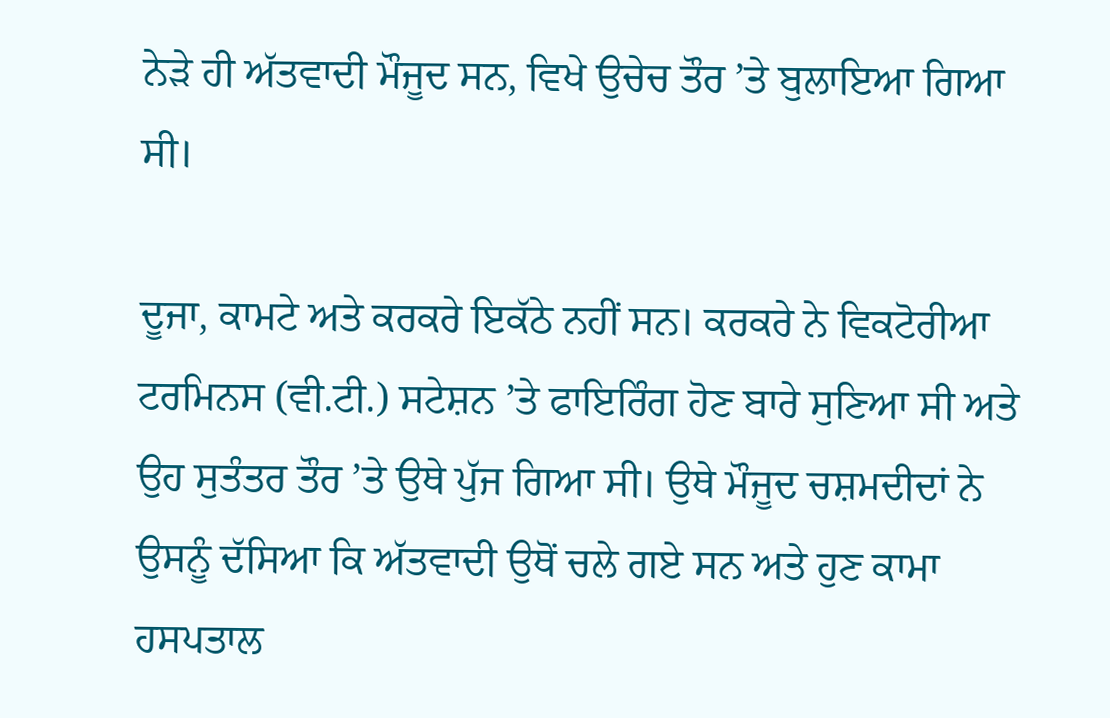ਨੇੜੇ ਹੀ ਅੱਤਵਾਦੀ ਮੌਜੂਦ ਸਨ, ਵਿਖੇ ਉਚੇਚ ਤੌਰ ’ਤੇ ਬੁਲਾਇਆ ਗਿਆ ਸੀ।

ਦੂਜਾ, ਕਾਮਟੇ ਅਤੇ ਕਰਕਰੇ ਇਕੱਠੇ ਨਹੀਂ ਸਨ। ਕਰਕਰੇ ਨੇ ਵਿਕਟੋਰੀਆ ਟਰਮਿਨਸ (ਵੀ.ਟੀ.) ਸਟੇਸ਼ਨ ’ਤੇ ਫਾਇਰਿੰਗ ਹੋਣ ਬਾਰੇ ਸੁਣਿਆ ਸੀ ਅਤੇ ਉਹ ਸੁਤੰਤਰ ਤੌਰ ’ਤੇ ਉਥੇ ਪੁੱਜ ਗਿਆ ਸੀ। ਉਥੇ ਮੌਜੂਦ ਚਸ਼ਮਦੀਦਾਂ ਨੇ ਉਸਨੂੰ ਦੱਸਿਆ ਕਿ ਅੱਤਵਾਦੀ ਉਥੋਂ ਚਲੇ ਗਏ ਸਨ ਅਤੇ ਹੁਣ ਕਾਮਾ ਹਸਪਤਾਲ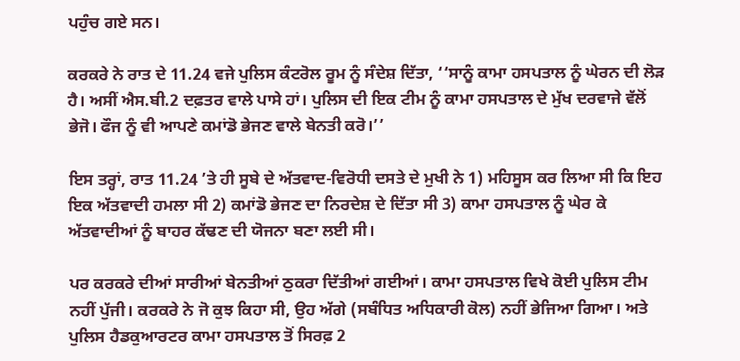ਪਹੁੰਚ ਗਏ ਸਨ।

ਕਰਕਰੇ ਨੇ ਰਾਤ ਦੇ 11.24 ਵਜੇ ਪੁਲਿਸ ਕੰਟਰੋਲ ਰੂਮ ਨੂੰ ਸੰਦੇਸ਼ ਦਿੱਤਾ, ‘‘ਸਾਨੂੰ ਕਾਮਾ ਹਸਪਤਾਲ ਨੂੰ ਘੇਰਨ ਦੀ ਲੋੜ ਹੈ। ਅਸੀਂ ਐਸ.ਬੀ.2 ਦਫ਼ਤਰ ਵਾਲੇ ਪਾਸੇ ਹਾਂ। ਪੁਲਿਸ ਦੀ ਇਕ ਟੀਮ ਨੂੰ ਕਾਮਾ ਹਸਪਤਾਲ ਦੇ ਮੁੱਖ ਦਰਵਾਜੇ ਵੱਲੋਂ ਭੇਜੋ। ਫੌਜ ਨੂੰ ਵੀ ਆਪਣੇ ਕਮਾਂਡੋ ਭੇਜਣ ਵਾਲੇ ਬੇਨਤੀ ਕਰੋ।’’

ਇਸ ਤਰ੍ਹਾਂ, ਰਾਤ 11.24 ’ਤੇ ਹੀ ਸੂਬੇ ਦੇ ਅੱਤਵਾਦ-ਵਿਰੋਧੀ ਦਸਤੇ ਦੇ ਮੁਖੀ ਨੇ 1) ਮਹਿਸੂਸ ਕਰ ਲਿਆ ਸੀ ਕਿ ਇਹ ਇਕ ਅੱਤਵਾਦੀ ਹਮਲਾ ਸੀ 2) ਕਮਾਂਡੋ ਭੇਜਣ ਦਾ ਨਿਰਦੇਸ਼ ਦੇ ਦਿੱਤਾ ਸੀ 3) ਕਾਮਾ ਹਸਪਤਾਲ ਨੂੰ ਘੇਰ ਕੇ ਅੱਤਵਾਦੀਆਂ ਨੂੰ ਬਾਹਰ ਕੱਢਣ ਦੀ ਯੋਜਨਾ ਬਣਾ ਲਈ ਸੀ।

ਪਰ ਕਰਕਰੇ ਦੀਆਂ ਸਾਰੀਆਂ ਬੇਨਤੀਆਂ ਠੁਕਰਾ ਦਿੱਤੀਆਂ ਗਈਆਂ। ਕਾਮਾ ਹਸਪਤਾਲ ਵਿਖੇ ਕੋਈ ਪੁਲਿਸ ਟੀਮ ਨਹੀਂ ਪੁੱਜੀ। ਕਰਕਰੇ ਨੇ ਜੋ ਕੁਝ ਕਿਹਾ ਸੀ, ਉਹ ਅੱਗੇ (ਸਬੰਧਿਤ ਅਧਿਕਾਰੀ ਕੋਲ) ਨਹੀਂ ਭੇਜਿਆ ਗਿਆ। ਅਤੇ ਪੁਲਿਸ ਹੈਡਕੁਆਰਟਰ ਕਾਮਾ ਹਸਪਤਾਲ ਤੋਂ ਸਿਰਫ਼ 2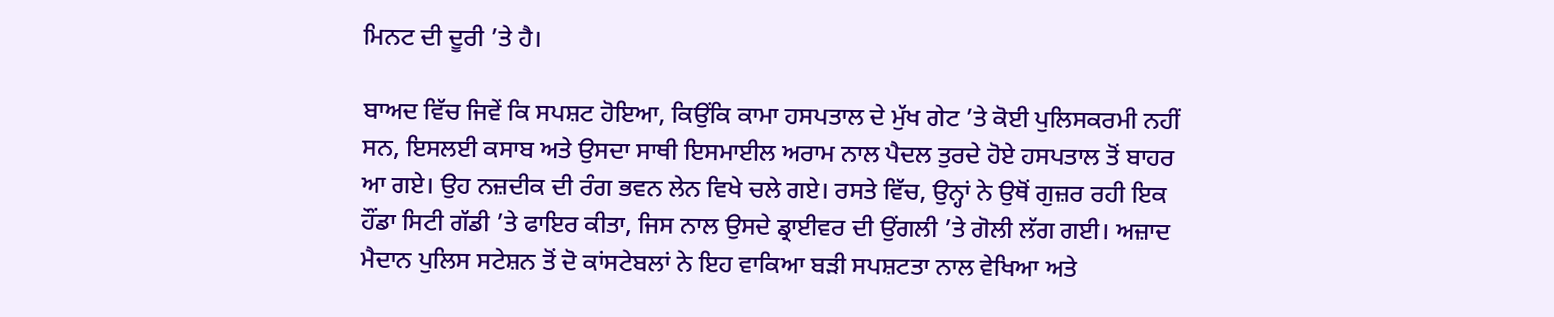ਮਿਨਟ ਦੀ ਦੂਰੀ ’ਤੇ ਹੈ।

ਬਾਅਦ ਵਿੱਚ ਜਿਵੇਂ ਕਿ ਸਪਸ਼ਟ ਹੋਇਆ, ਕਿਉਂਕਿ ਕਾਮਾ ਹਸਪਤਾਲ ਦੇ ਮੁੱਖ ਗੇਟ ’ਤੇ ਕੋਈ ਪੁਲਿਸਕਰਮੀ ਨਹੀਂ ਸਨ, ਇਸਲਈ ਕਸਾਬ ਅਤੇ ਉਸਦਾ ਸਾਥੀ ਇਸਮਾਈਲ ਅਰਾਮ ਨਾਲ ਪੈਦਲ ਤੁਰਦੇ ਹੋਏ ਹਸਪਤਾਲ ਤੋਂ ਬਾਹਰ ਆ ਗਏ। ਉਹ ਨਜ਼ਦੀਕ ਦੀ ਰੰਗ ਭਵਨ ਲੇਨ ਵਿਖੇ ਚਲੇ ਗਏ। ਰਸਤੇ ਵਿੱਚ, ਉਨ੍ਹਾਂ ਨੇ ਉਥੋਂ ਗੁਜ਼ਰ ਰਹੀ ਇਕ ਹੌਂਡਾ ਸਿਟੀ ਗੱਡੀ ’ਤੇ ਫਾਇਰ ਕੀਤਾ, ਜਿਸ ਨਾਲ ਉਸਦੇ ਡ੍ਰਾਈਵਰ ਦੀ ਉਂਗਲੀ ’ਤੇ ਗੋਲੀ ਲੱਗ ਗਈ। ਅਜ਼ਾਦ ਮੈਦਾਨ ਪੁਲਿਸ ਸਟੇਸ਼ਨ ਤੋਂ ਦੋ ਕਾਂਸਟੇਬਲਾਂ ਨੇ ਇਹ ਵਾਕਿਆ ਬੜੀ ਸਪਸ਼ਟਤਾ ਨਾਲ ਵੇਖਿਆ ਅਤੇ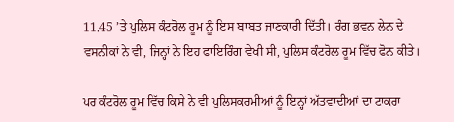11.45 ’ਤੇ ਪੁਲਿਸ ਕੰਟਰੋਲ ਰੂਮ ਨੂੰ ਇਸ ਬਾਬਤ ਜਾਣਕਾਰੀ ਦਿੱਤੀ। ਰੰਗ ਭਵਨ ਲੇਨ ਦੇ ਵਸਨੀਕਾਂ ਨੇ ਵੀ, ਜਿਨ੍ਹਾਂ ਨੇ ਇਹ ਫਾਇਰਿੰਗ ਵੇਖੀ ਸੀ, ਪੁਲਿਸ ਕੰਟਰੋਲ ਰੂਮ ਵਿੱਚ ਫੋਨ ਕੀਤੇ।

ਪਰ ਕੰਟਰੋਲ ਰੂਮ ਵਿੱਚ ਕਿਸੇ ਨੇ ਵੀ ਪੁਲਿਸਕਰਮੀਆਂ ਨੂੰ ਇਨ੍ਹਾਂ ਅੱਤਵਾਦੀਆਂ ਦਾ ਟਾਕਰਾ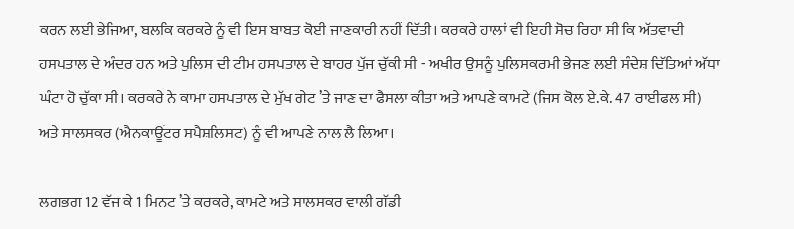ਕਰਨ ਲਈ ਭੇਜਿਆ, ਬਲਕਿ ਕਰਕਰੇ ਨੂੰ ਵੀ ਇਸ ਬਾਬਤ ਕੋਈ ਜਾਣਕਾਰੀ ਨਹੀਂ ਦਿੱਤੀ। ਕਰਕਰੇ ਹਾਲਾਂ ਵੀ ਇਹੀ ਸੋਚ ਰਿਹਾ ਸੀ ਕਿ ਅੱਤਵਾਦੀ ਹਸਪਤਾਲ ਦੇ ਅੰਦਰ ਹਨ ਅਤੇ ਪੁਲਿਸ ਦੀ ਟੀਮ ਹਸਪਤਾਲ ਦੇ ਬਾਹਰ ਪੁੱਜ ਚੁੱਕੀ ਸੀ - ਅਖੀਰ ਉਸਨੂੰ ਪੁਲਿਸਕਰਮੀ ਭੇਜਣ ਲਈ ਸੰਦੇਸ਼ ਦਿੱਤਿਆਂ ਅੱਧਾ ਘੰਟਾ ਹੋ ਚੁੱਕਾ ਸੀ। ਕਰਕਰੇ ਨੇ ਕਾਮਾ ਹਸਪਤਾਲ ਦੇ ਮੁੱਖ ਗੇਟ ’ਤੇ ਜਾਣ ਦਾ ਫੈਸਲਾ ਕੀਤਾ ਅਤੇ ਆਪਣੇ ਕਾਮਟੇ (ਜਿਸ ਕੋਲ ਏ.ਕੇ. 47 ਰਾਈਫਲ ਸੀ) ਅਤੇ ਸਾਲਸਕਰ (ਐਨਕਾਊਂਟਰ ਸਪੈਸ਼ਲਿਸਟ) ਨੂੰ ਵੀ ਆਪਣੇ ਨਾਲ ਲੈ ਲਿਆ।

ਲਗਭਗ 12 ਵੱਜ ਕੇ 1 ਮਿਨਟ ’ਤੇ ਕਰਕਰੇ, ਕਾਮਟੇ ਅਤੇ ਸਾਲਸਕਰ ਵਾਲੀ ਗੱਡੀ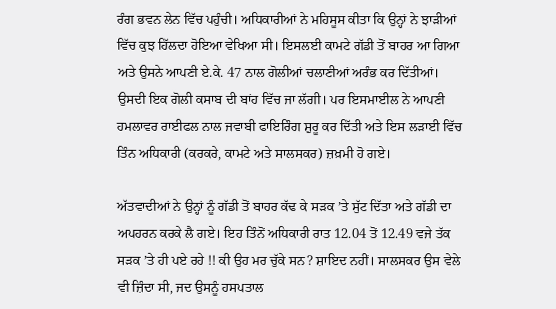ਰੰਗ ਭਵਨ ਲੇਨ ਵਿੱਚ ਪਹੁੰਚੀ। ਅਧਿਕਾਰੀਆਂ ਨੇ ਮਹਿਸੂਸ ਕੀਤਾ ਕਿ ਉਨ੍ਹਾਂ ਨੇ ਝਾੜੀਆਂ ਵਿੱਚ ਕੁਝ ਹਿੱਲਦਾ ਹੋਇਆ ਵੇਖਿਆ ਸੀ। ਇਸਲਈ ਕਾਮਟੇ ਗੱਡੀ ਤੋਂ ਬਾਹਰ ਆ ਗਿਆ ਅਤੇ ਉਸਨੇ ਆਪਣੀ ਏ.ਕੇ. 47 ਨਾਲ ਗੋਲੀਆਂ ਚਲਾਣੀਆਂ ਅਰੰਭ ਕਰ ਦਿੱਤੀਆਂ। ਉਸਦੀ ਇਕ ਗੋਲੀ ਕਸਾਬ ਦੀ ਬਾਂਹ ਵਿੱਚ ਜਾ ਲੱਗੀ। ਪਰ ਇਸਮਾਈਲ ਨੇ ਆਪਣੀ ਹਮਲਾਵਰ ਰਾਈਫਲ ਨਾਲ ਜਵਾਬੀ ਫਾਇਰਿੰਗ ਸ਼ੁਰੂ ਕਰ ਦਿੱਤੀ ਅਤੇ ਇਸ ਲੜਾਈ ਵਿੱਚ ਤਿੰਨ ਅਧਿਕਾਰੀ (ਕਰਕਰੇ, ਕਾਮਟੇ ਅਤੇ ਸਾਲਸਕਰ) ਜ਼ਖ਼ਮੀ ਹੋ ਗਏ।

ਅੱਤਵਾਦੀਆਂ ਨੇ ਉਨ੍ਹਾਂ ਨੂੰ ਗੱਡੀ ਤੋਂ ਬਾਹਰ ਕੱਢ ਕੇ ਸੜਕ ’ਤੇ ਸੁੱਟ ਦਿੱਤਾ ਅਤੇ ਗੱਡੀ ਦਾ ਅਪਹਰਨ ਕਰਕੇ ਲੈ ਗਏ। ਇਹ ਤਿੰਨੋਂ ਅਧਿਕਾਰੀ ਰਾਤ 12.04 ਤੋਂ 12.49 ਵਜੇ ਤੱਕ ਸੜਕ ’ਤੇ ਹੀ ਪਏ ਰਹੇ !! ਕੀ ਉਹ ਮਰ ਚੁੱਕੇ ਸਨ? ਸ਼ਾਇਦ ਨਹੀਂ। ਸਾਲਸਕਰ ਉਸ ਵੇਲੇ ਵੀ ਜ਼ਿੰਦਾ ਸੀ, ਜਦ ਉਸਨੂੰ ਹਸਪਤਾਲ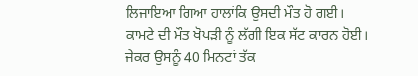ਲਿਜਾਇਆ ਗਿਆ ਹਾਲਾਂਕਿ ਉਸਦੀ ਮੌਤ ਹੋ ਗਈ। ਕਾਮਟੇ ਦੀ ਮੌਤ ਖੋਪੜੀ ਨੂੰ ਲੱਗੀ ਇਕ ਸੱਟ ਕਾਰਨ ਹੋਈ। ਜੇਕਰ ਉਸਨੂੰ 40 ਮਿਨਟਾਂ ਤੱਕ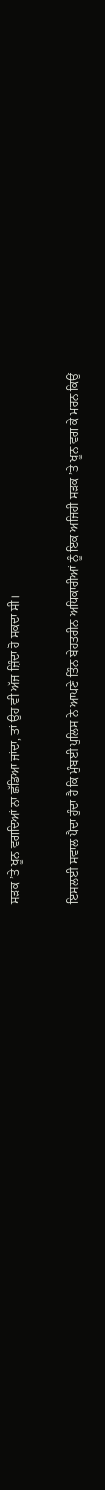ਸੜਕ ’ਤੇ ਖੂਨ ਵਗਦਿਆਂ ਨਾ ਛੱਡਿਆ ਜਾਂਦਾ, ਤਾਂ ਉਹ ਵੀ ਅੱਜ ਜ਼ਿੰਦਾ ਹੋ ਸਕਦਾ ਸੀ।

ਇਸਲਈ ਸਵਾਲ ਪੈਦਾ ਹੁੰਦਾ ਹੈ ਕਿ ਮੁੰਬਈ ਪੁਲਿਸ ਨੇ ਆਪਣੇ ਤਿੰਨ ਬੇਹਤਰੀਨ ਅਧਿਕਾਰੀਆਂ ਨੂੰ ਇਕ ਅਜਿਹੀ ਸੜਕ ’ਤੇ ਖੂਨ ਵਗ ਕੇ ਮਰਨ ਕਿਉਂ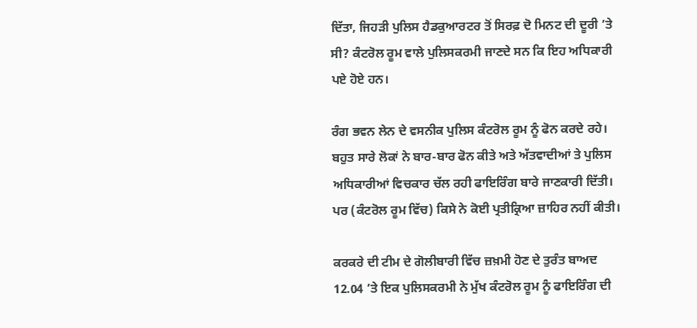ਦਿੱਤਾ, ਜਿਹੜੀ ਪੁਲਿਸ ਹੈਡਕੁਆਰਟਰ ਤੋਂ ਸਿਰਫ਼ ਦੋ ਮਿਨਟ ਦੀ ਦੂਰੀ ’ਤੇ ਸੀ? ਕੰਟਰੋਲ ਰੂਮ ਵਾਲੇ ਪੁਲਿਸਕਰਮੀ ਜਾਣਦੇ ਸਨ ਕਿ ਇਹ ਅਧਿਕਾਰੀ ਪਏ ਹੋਏ ਹਨ।

ਰੰਗ ਭਵਨ ਲੇਨ ਦੇ ਵਸਨੀਕ ਪੁਲਿਸ ਕੰਟਰੋਲ ਰੂਮ ਨੂੰ ਫੋਨ ਕਰਦੇ ਰਹੇ। ਬਹੁਤ ਸਾਰੇ ਲੋਕਾਂ ਨੇ ਬਾਰ-ਬਾਰ ਫੋਨ ਕੀਤੇ ਅਤੇ ਅੱਤਵਾਦੀਆਂ ਤੇ ਪੁਲਿਸ ਅਧਿਕਾਰੀਆਂ ਵਿਚਕਾਰ ਚੱਲ ਰਹੀ ਫਾਇਰਿੰਗ ਬਾਰੇ ਜਾਣਕਾਰੀ ਦਿੱਤੀ। ਪਰ (ਕੰਟਰੋਲ ਰੂਮ ਵਿੱਚ) ਕਿਸੇ ਨੇ ਕੋਈ ਪ੍ਰਤੀਕ੍ਰਿਆ ਜ਼ਾਹਿਰ ਨਹੀਂ ਕੀਤੀ।

ਕਰਕਰੇ ਦੀ ਟੀਮ ਦੇ ਗੋਲੀਬਾਰੀ ਵਿੱਚ ਜ਼ਖ਼ਮੀ ਹੋਣ ਦੇ ਤੁਰੰਤ ਬਾਅਦ 12.04 ’ਤੇ ਇਕ ਪੁਲਿਸਕਰਮੀ ਨੇ ਮੁੱਖ ਕੰਟਰੋਲ ਰੂਮ ਨੂੰ ਫਾਇਰਿੰਗ ਦੀ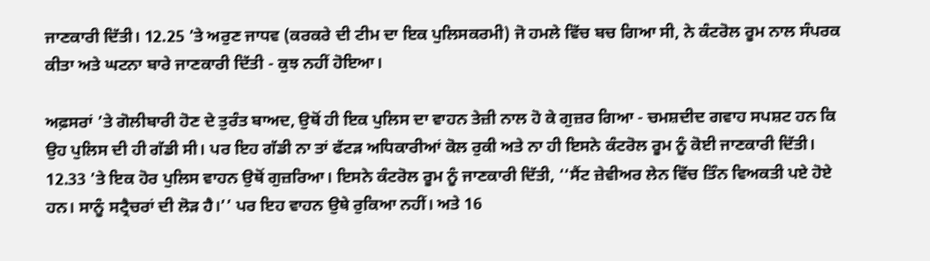ਜਾਣਕਾਰੀ ਦਿੱਤੀ। 12.25 ’ਤੇ ਅਰੁਣ ਜਾਧਵ (ਕਰਕਰੇ ਦੀ ਟੀਮ ਦਾ ਇਕ ਪੁਲਿਸਕਰਮੀ) ਜੋ ਹਮਲੇ ਵਿੱਚ ਬਚ ਗਿਆ ਸੀ, ਨੇ ਕੰਟਰੋਲ ਰੂਮ ਨਾਲ ਸੰਪਰਕ ਕੀਤਾ ਅਤੇ ਘਟਨਾ ਬਾਰੇ ਜਾਣਕਾਰੀ ਦਿੱਤੀ - ਕੁਝ ਨਹੀਂ ਹੋਇਆ।

ਅਫ਼ਸਰਾਂ ’ਤੇ ਗੋਲੀਬਾਰੀ ਹੋਣ ਦੇ ਤੁਰੰਤ ਬਾਅਦ, ਉਥੋਂ ਹੀ ਇਕ ਪੁਲਿਸ ਦਾ ਵਾਹਨ ਤੇਜ਼ੀ ਨਾਲ ਹੋ ਕੇ ਗੁਜ਼ਰ ਗਿਆ - ਚਮਸ਼ਦੀਦ ਗਵਾਹ ਸਪਸ਼ਟ ਹਨ ਕਿ ਉਹ ਪੁਲਿਸ ਦੀ ਹੀ ਗੱਡੀ ਸੀ। ਪਰ ਇਹ ਗੱਡੀ ਨਾ ਤਾਂ ਫੱਟੜ ਅਧਿਕਾਰੀਆਂ ਕੋਲ ਰੁਕੀ ਅਤੇ ਨਾ ਹੀ ਇਸਨੇ ਕੰਟਰੋਲ ਰੂਮ ਨੂੰ ਕੋਈ ਜਾਣਕਾਰੀ ਦਿੱਤੀ। 12.33 ’ਤੇ ਇਕ ਹੋਰ ਪੁਲਿਸ ਵਾਹਨ ਉਥੋਂ ਗੁਜ਼ਰਿਆ। ਇਸਨੇ ਕੰਟਰੋਲ ਰੂਮ ਨੂੰ ਜਾਣਕਾਰੀ ਦਿੱਤੀ, ‘‘ਸੈਂਟ ਜ਼ੇਵੀਅਰ ਲੇਨ ਵਿੱਚ ਤਿੰਨ ਵਿਅਕਤੀ ਪਏ ਹੋਏ ਹਨ। ਸਾਨੂੰ ਸਟ੍ਰੈਚਰਾਂ ਦੀ ਲੋੜ ਹੈ।’’ ਪਰ ਇਹ ਵਾਹਨ ਉਥੇ ਰੁਕਿਆ ਨਹੀਂ। ਅਤੇ 16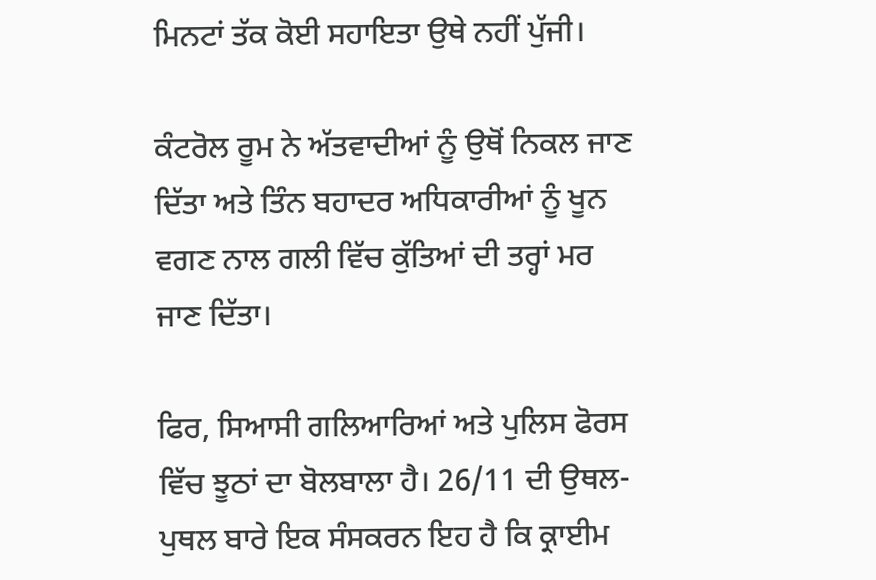ਮਿਨਟਾਂ ਤੱਕ ਕੋਈ ਸਹਾਇਤਾ ਉਥੇ ਨਹੀਂ ਪੁੱਜੀ।

ਕੰਟਰੋਲ ਰੂਮ ਨੇ ਅੱਤਵਾਦੀਆਂ ਨੂੰ ਉਥੋਂ ਨਿਕਲ ਜਾਣ ਦਿੱਤਾ ਅਤੇ ਤਿੰਨ ਬਹਾਦਰ ਅਧਿਕਾਰੀਆਂ ਨੂੰ ਖੂਨ ਵਗਣ ਨਾਲ ਗਲੀ ਵਿੱਚ ਕੁੱਤਿਆਂ ਦੀ ਤਰ੍ਹਾਂ ਮਰ ਜਾਣ ਦਿੱਤਾ।

ਫਿਰ, ਸਿਆਸੀ ਗਲਿਆਰਿਆਂ ਅਤੇ ਪੁਲਿਸ ਫੋਰਸ ਵਿੱਚ ਝੂਠਾਂ ਦਾ ਬੋਲਬਾਲਾ ਹੈ। 26/11 ਦੀ ਉਥਲ-ਪੁਥਲ ਬਾਰੇ ਇਕ ਸੰਸਕਰਨ ਇਹ ਹੈ ਕਿ ਕ੍ਰਾਈਮ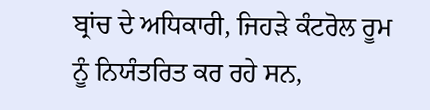ਬ੍ਰਾਂਚ ਦੇ ਅਧਿਕਾਰੀ, ਜਿਹੜੇ ਕੰਟਰੋਲ ਰੂਮ ਨੂੰ ਨਿਯੰਤਰਿਤ ਕਰ ਰਹੇ ਸਨ,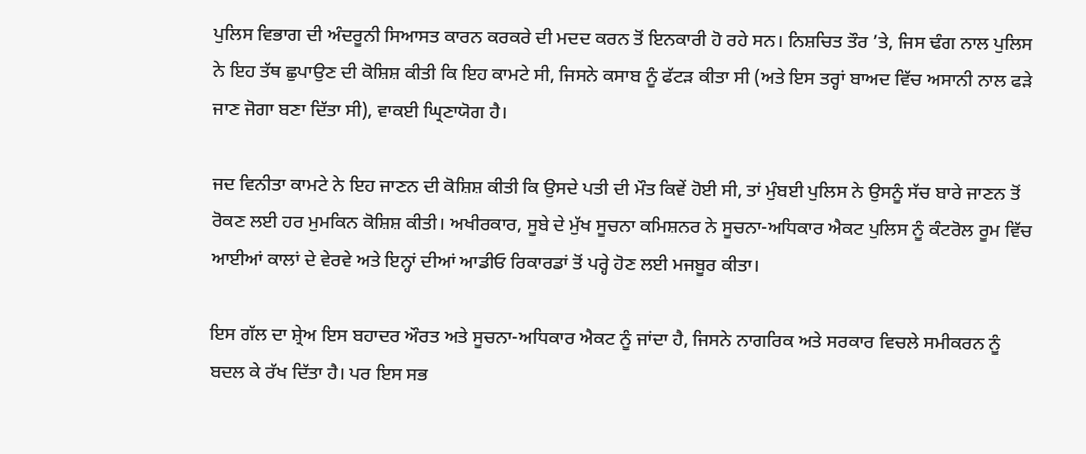ਪੁਲਿਸ ਵਿਭਾਗ ਦੀ ਅੰਦਰੂਨੀ ਸਿਆਸਤ ਕਾਰਨ ਕਰਕਰੇ ਦੀ ਮਦਦ ਕਰਨ ਤੋਂ ਇਨਕਾਰੀ ਹੋ ਰਹੇ ਸਨ। ਨਿਸ਼ਚਿਤ ਤੌਰ ’ਤੇ, ਜਿਸ ਢੰਗ ਨਾਲ ਪੁਲਿਸ ਨੇ ਇਹ ਤੱਥ ਛੁਪਾਉਣ ਦੀ ਕੋਸ਼ਿਸ਼ ਕੀਤੀ ਕਿ ਇਹ ਕਾਮਟੇ ਸੀ, ਜਿਸਨੇ ਕਸਾਬ ਨੂੰ ਫੱਟੜ ਕੀਤਾ ਸੀ (ਅਤੇ ਇਸ ਤਰ੍ਹਾਂ ਬਾਅਦ ਵਿੱਚ ਅਸਾਨੀ ਨਾਲ ਫੜੇ ਜਾਣ ਜੋਗਾ ਬਣਾ ਦਿੱਤਾ ਸੀ), ਵਾਕਈ ਘ੍ਰਿਣਾਯੋਗ ਹੈ।

ਜਦ ਵਿਨੀਤਾ ਕਾਮਟੇ ਨੇ ਇਹ ਜਾਣਨ ਦੀ ਕੋਸ਼ਿਸ਼ ਕੀਤੀ ਕਿ ਉਸਦੇ ਪਤੀ ਦੀ ਮੌਤ ਕਿਵੇਂ ਹੋਈ ਸੀ, ਤਾਂ ਮੁੰਬਈ ਪੁਲਿਸ ਨੇ ਉਸਨੂੰ ਸੱਚ ਬਾਰੇ ਜਾਣਨ ਤੋਂ ਰੋਕਣ ਲਈ ਹਰ ਮੁਮਕਿਨ ਕੋਸ਼ਿਸ਼ ਕੀਤੀ। ਅਖੀਰਕਾਰ, ਸੂਬੇ ਦੇ ਮੁੱਖ ਸੂਚਨਾ ਕਮਿਸ਼ਨਰ ਨੇ ਸੂਚਨਾ-ਅਧਿਕਾਰ ਐਕਟ ਪੁਲਿਸ ਨੂੰ ਕੰਟਰੋਲ ਰੂਮ ਵਿੱਚ ਆਈਆਂ ਕਾਲਾਂ ਦੇ ਵੇਰਵੇ ਅਤੇ ਇਨ੍ਹਾਂ ਦੀਆਂ ਆਡੀਓ ਰਿਕਾਰਡਾਂ ਤੋਂ ਪਰ੍ਹੇ ਹੋਣ ਲਈ ਮਜਬੂਰ ਕੀਤਾ।

ਇਸ ਗੱਲ ਦਾ ਸ਼੍ਰੇਅ ਇਸ ਬਹਾਦਰ ਔਰਤ ਅਤੇ ਸੂਚਨਾ-ਅਧਿਕਾਰ ਐਕਟ ਨੂੰ ਜਾਂਦਾ ਹੈ, ਜਿਸਨੇ ਨਾਗਰਿਕ ਅਤੇ ਸਰਕਾਰ ਵਿਚਲੇ ਸਮੀਕਰਨ ਨੂੰ ਬਦਲ ਕੇ ਰੱਖ ਦਿੱਤਾ ਹੈ। ਪਰ ਇਸ ਸਭ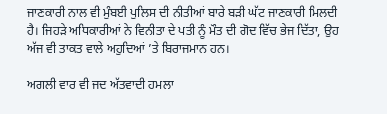ਜਾਣਕਾਰੀ ਨਾਲ ਵੀ ਮੁੰਬਈ ਪੁਲਿਸ ਦੀ ਨੀਤੀਆਂ ਬਾਰੇ ਬੜੀ ਘੱਟ ਜਾਣਕਾਰੀ ਮਿਲਦੀ ਹੈ। ਜਿਹੜੇ ਅਧਿਕਾਰੀਆਂ ਨੇ ਵਿਨੀਤਾ ਦੇ ਪਤੀ ਨੂੰ ਮੌਤ ਦੀ ਗੋਦ ਵਿੱਚ ਭੇਜ ਦਿੱਤਾ, ਉਹ ਅੱਜ ਵੀ ਤਾਕਤ ਵਾਲੇ ਅਹੁਦਿਆਂ ’ਤੇ ਬਿਰਾਜਮਾਨ ਹਨ।

ਅਗਲੀ ਵਾਰ ਵੀ ਜਦ ਅੱਤਵਾਦੀ ਹਮਲਾ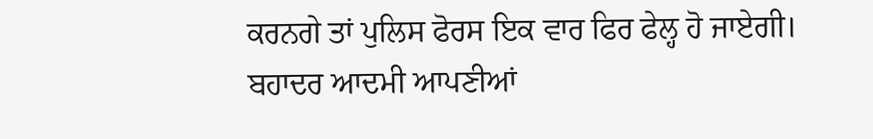ਕਰਨਗੇ ਤਾਂ ਪੁਲਿਸ ਫੋਰਸ ਇਕ ਵਾਰ ਫਿਰ ਫੇਲ੍ਹ ਹੋ ਜਾਏਗੀ। ਬਹਾਦਰ ਆਦਮੀ ਆਪਣੀਆਂ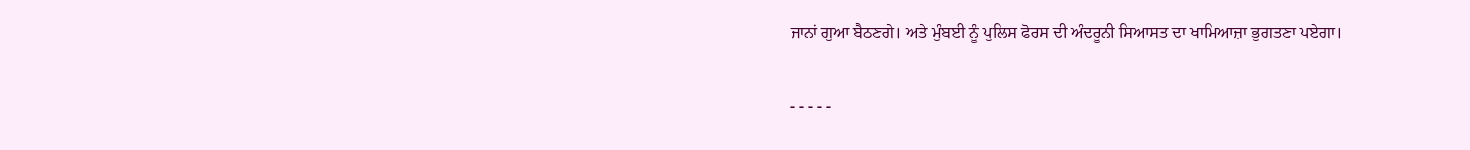ਜਾਨਾਂ ਗੁਆ ਬੈਠਣਗੇ। ਅਤੇ ਮੁੰਬਈ ਨੂੰ ਪੁਲਿਸ ਫੋਰਸ ਦੀ ਅੰਦਰੂਨੀ ਸਿਆਸਤ ਦਾ ਖਾਮਿਆਜ਼ਾ ਭੁਗਤਣਾ ਪਏਗਾ।

- - - - -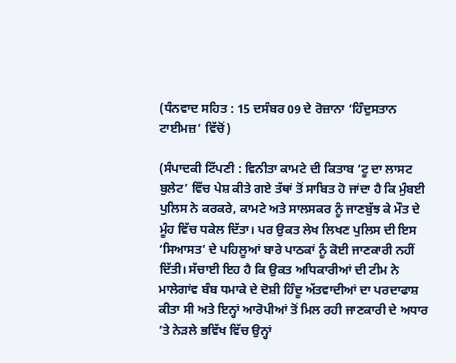(ਧੰਨਵਾਦ ਸਹਿਤ : 15 ਦਸੰਬਰ 09 ਦੇ ਰੋਜ਼ਾਨਾ ‘ਹਿੰਦੁਸਤਾਨ ਟਾਈਮਜ਼’ ਵਿੱਚੋਂ)

(ਸੰਪਾਦਕੀ ਟਿੱਪਣੀ : ਵਿਨੀਤਾ ਕਾਮਟੇ ਦੀ ਕਿਤਾਬ ‘ਟੂ ਦਾ ਲਾਸਟ ਬੁਲੇਟ’ ਵਿੱਚ ਪੇਸ਼ ਕੀਤੇ ਗਏ ਤੱਥਾਂ ਤੋਂ ਸਾਬਿਤ ਹੋ ਜਾਂਦਾ ਹੈ ਕਿ ਮੁੰਬਈ ਪੁਲਿਸ ਨੇ ਕਰਕਰੇ, ਕਾਮਟੇ ਅਤੇ ਸਾਲਸਕਰ ਨੂੰ ਜਾਣਬੁੱਝ ਕੇ ਮੌਤ ਦੇ ਮੂੰਹ ਵਿੱਚ ਧਕੇਲ ਦਿੱਤਾ। ਪਰ ਉਕਤ ਲੇਖ ਲਿਖਣ ਪੁਲਿਸ ਦੀ ਇਸ ‘ਸਿਆਸਤ’ ਦੇ ਪਹਿਲੂਆਂ ਬਾਰੇ ਪਾਠਕਾਂ ਨੂੰ ਕੋਈ ਜਾਣਕਾਰੀ ਨਹੀਂ ਦਿੱਤੀ। ਸੱਚਾਈ ਇਹ ਹੈ ਕਿ ਉਕਤ ਅਧਿਕਾਰੀਆਂ ਦੀ ਟੀਮ ਨੇ ਮਾਲੇਗਾਂਵ ਬੰਬ ਧਮਾਕੇ ਦੇ ਦੋਸ਼ੀ ਹਿੰਦੂ ਅੱਤਵਾਦੀਆਂ ਦਾ ਪਰਦਾਫਾਸ਼ ਕੀਤਾ ਸੀ ਅਤੇ ਇਨ੍ਹਾਂ ਆਰੋਪੀਆਂ ਤੋਂ ਮਿਲ ਰਹੀ ਜਾਣਕਾਰੀ ਦੇ ਅਧਾਰ ’ਤੇ ਨੇੜਲੇ ਭਵਿੱਖ ਵਿੱਚ ਉਨ੍ਹਾਂ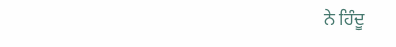ਨੇ ਹਿੰਦੂ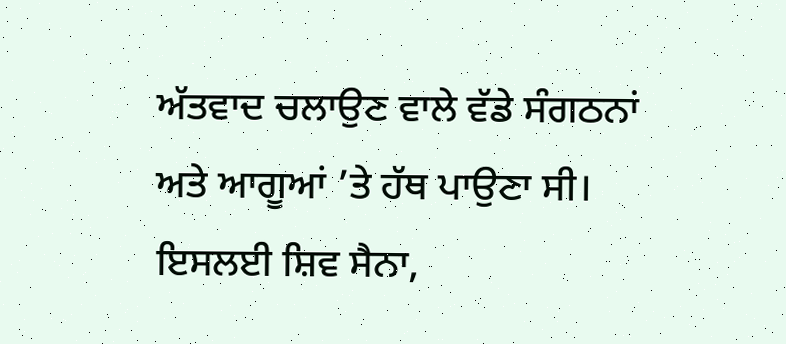ਅੱਤਵਾਦ ਚਲਾਉਣ ਵਾਲੇ ਵੱਡੇ ਸੰਗਠਨਾਂ ਅਤੇ ਆਗੂਆਂ ’ਤੇ ਹੱਥ ਪਾਉਣਾ ਸੀ। ਇਸਲਈ ਸ਼ਿਵ ਸੈਨਾ,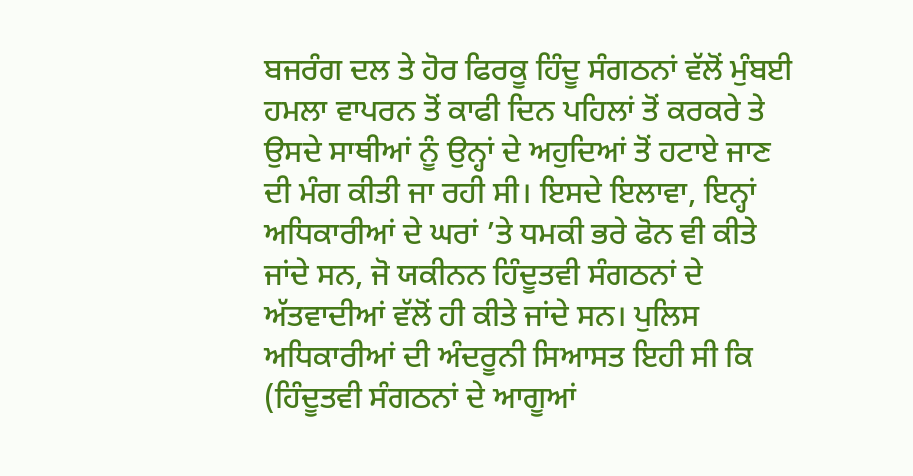ਬਜਰੰਗ ਦਲ ਤੇ ਹੋਰ ਫਿਰਕੂ ਹਿੰਦੂ ਸੰਗਠਨਾਂ ਵੱਲੋਂ ਮੁੰਬਈ ਹਮਲਾ ਵਾਪਰਨ ਤੋਂ ਕਾਫੀ ਦਿਨ ਪਹਿਲਾਂ ਤੋਂ ਕਰਕਰੇ ਤੇ ਉਸਦੇ ਸਾਥੀਆਂ ਨੂੰ ਉਨ੍ਹਾਂ ਦੇ ਅਹੁਦਿਆਂ ਤੋਂ ਹਟਾਏ ਜਾਣ ਦੀ ਮੰਗ ਕੀਤੀ ਜਾ ਰਹੀ ਸੀ। ਇਸਦੇ ਇਲਾਵਾ, ਇਨ੍ਹਾਂ ਅਧਿਕਾਰੀਆਂ ਦੇ ਘਰਾਂ ’ਤੇ ਧਮਕੀ ਭਰੇ ਫੋਨ ਵੀ ਕੀਤੇ ਜਾਂਦੇ ਸਨ, ਜੋ ਯਕੀਨਨ ਹਿੰਦੂਤਵੀ ਸੰਗਠਨਾਂ ਦੇ ਅੱਤਵਾਦੀਆਂ ਵੱਲੋਂ ਹੀ ਕੀਤੇ ਜਾਂਦੇ ਸਨ। ਪੁਲਿਸ ਅਧਿਕਾਰੀਆਂ ਦੀ ਅੰਦਰੂਨੀ ਸਿਆਸਤ ਇਹੀ ਸੀ ਕਿ (ਹਿੰਦੂਤਵੀ ਸੰਗਠਨਾਂ ਦੇ ਆਗੂਆਂ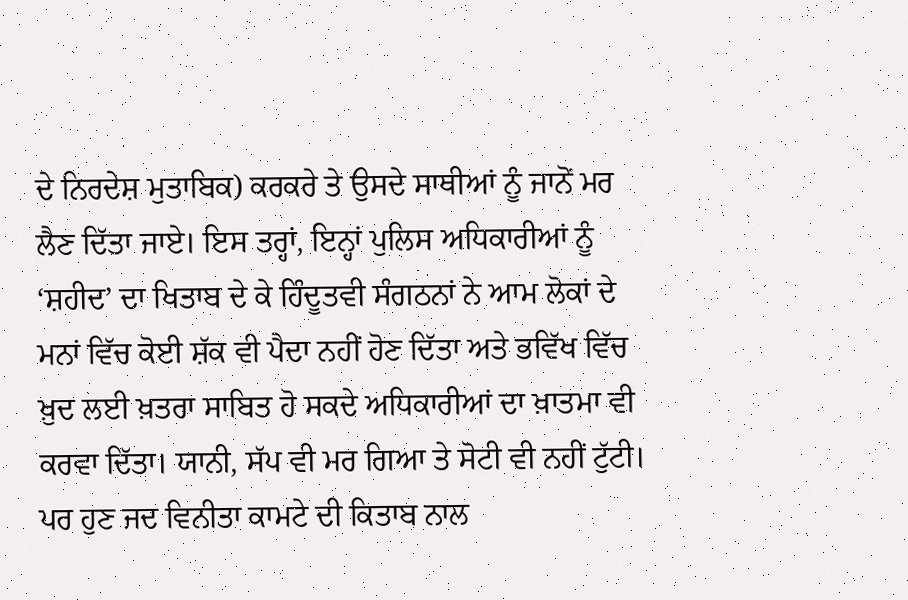ਦੇ ਨਿਰਦੇਸ਼ ਮੁਤਾਬਿਕ) ਕਰਕਰੇ ਤੇ ਉਸਦੇ ਸਾਥੀਆਂ ਨੂੰ ਜਾਨੋਂ ਮਰ ਲੈਣ ਦਿੱਤਾ ਜਾਏ। ਇਸ ਤਰ੍ਹਾਂ, ਇਨ੍ਹਾਂ ਪੁਲਿਸ ਅਧਿਕਾਰੀਆਂ ਨੂੰ ‘ਸ਼ਹੀਦ’ ਦਾ ਖਿਤਾਬ ਦੇ ਕੇ ਹਿੰਦੂਤਵੀ ਸੰਗਠਨਾਂ ਨੇ ਆਮ ਲੋਕਾਂ ਦੇ ਮਨਾਂ ਵਿੱਚ ਕੋਈ ਸ਼ੱਕ ਵੀ ਪੈਦਾ ਨਹੀਂ ਹੋਣ ਦਿੱਤਾ ਅਤੇ ਭਵਿੱਖ ਵਿੱਚ ਖ਼ੁਦ ਲਈ ਖ਼ਤਰਾ ਸਾਬਿਤ ਹੋ ਸਕਦੇ ਅਧਿਕਾਰੀਆਂ ਦਾ ਖ਼ਾਤਮਾ ਵੀ ਕਰਵਾ ਦਿੱਤਾ। ਯਾਨੀ, ਸੱਪ ਵੀ ਮਰ ਗਿਆ ਤੇ ਸੋਟੀ ਵੀ ਨਹੀਂ ਟੁੱਟੀ। ਪਰ ਹੁਣ ਜਦ ਵਿਨੀਤਾ ਕਾਮਟੇ ਦੀ ਕਿਤਾਬ ਨਾਲ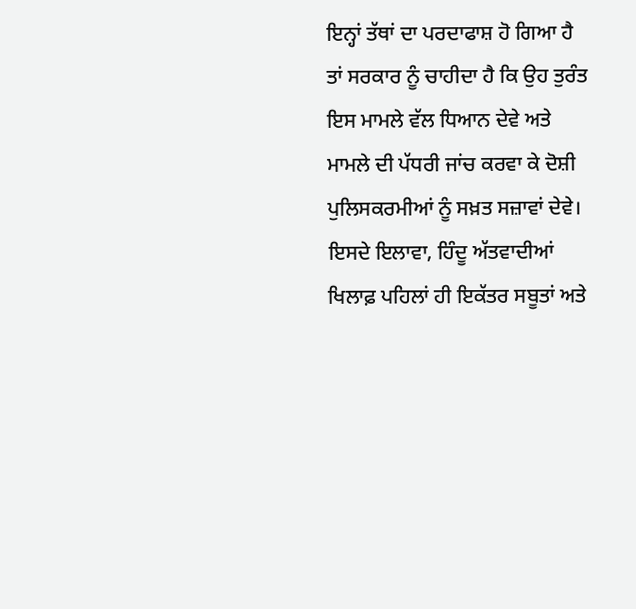ਇਨ੍ਹਾਂ ਤੱਥਾਂ ਦਾ ਪਰਦਾਫਾਸ਼ ਹੋ ਗਿਆ ਹੈ ਤਾਂ ਸਰਕਾਰ ਨੂੰ ਚਾਹੀਦਾ ਹੈ ਕਿ ਉਹ ਤੁਰੰਤ ਇਸ ਮਾਮਲੇ ਵੱਲ ਧਿਆਨ ਦੇਵੇ ਅਤੇ ਮਾਮਲੇ ਦੀ ਪੱਧਰੀ ਜਾਂਚ ਕਰਵਾ ਕੇ ਦੋਸ਼ੀ ਪੁਲਿਸਕਰਮੀਆਂ ਨੂੰ ਸਖ਼ਤ ਸਜ਼ਾਵਾਂ ਦੇਵੇ। ਇਸਦੇ ਇਲਾਵਾ, ਹਿੰਦੂ ਅੱਤਵਾਦੀਆਂ ਖਿਲਾਫ਼ ਪਹਿਲਾਂ ਹੀ ਇਕੱਤਰ ਸਬੂਤਾਂ ਅਤੇ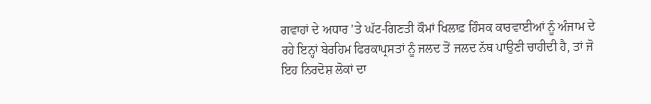ਗਵਾਹਾਂ ਦੇ ਅਧਾਰ ’ਤੇ ਘੱਟ-ਗਿਣਤੀ ਕੌਮਾਂ ਖਿਲਾਫ਼ ਹਿੰਸਕ ਕਾਰਵਾਈਆਂ ਨੂੰ ਅੰਜਾਮ ਦੇ ਰਹੇ ਇਨ੍ਹਾਂ ਬੇਰਹਿਮ ਫਿਰਕਾਪ੍ਰਸਤਾਂ ਨੂੰ ਜਲਦ ਤੋਂ ਜਲਦ ਨੱਥ ਪਾਉਣੀ ਚਾਹੀਦੀ ਹੈ, ਤਾਂ ਜੋ ਇਹ ਨਿਰਦੋਸ਼ ਲੋਕਾਂ ਦਾ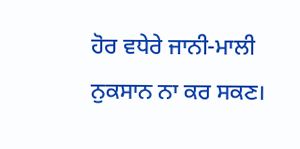ਹੋਰ ਵਧੇਰੇ ਜਾਨੀ-ਮਾਲੀ ਨੁਕਸਾਨ ਨਾ ਕਰ ਸਕਣ।